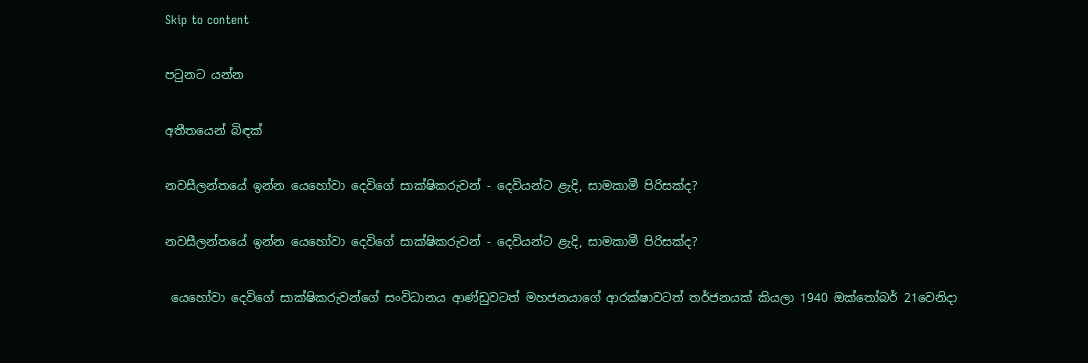Skip to content

පටුනට යන්න

අතීතයෙන් බිඳක්

නවසීලන්තයේ ඉන්න යෙහෝවා දෙවිගේ සාක්ෂිකරුවන් - දෙවියන්ට ළැදි, සාමකාමී පිරිසක්ද?

නවසීලන්තයේ ඉන්න යෙහෝවා දෙවිගේ සාක්ෂිකරුවන් - දෙවියන්ට ළැදි, සාමකාමී පිරිසක්ද?

 යෙහෝවා දෙවිගේ සාක්ෂිකරුවන්ගේ සංවිධානය ආණ්ඩුවටත් මහජනයාගේ ආරක්ෂාවටත් තර්ජනයක් කියලා 1940 ඔක්තෝබර් 21වෙනිදා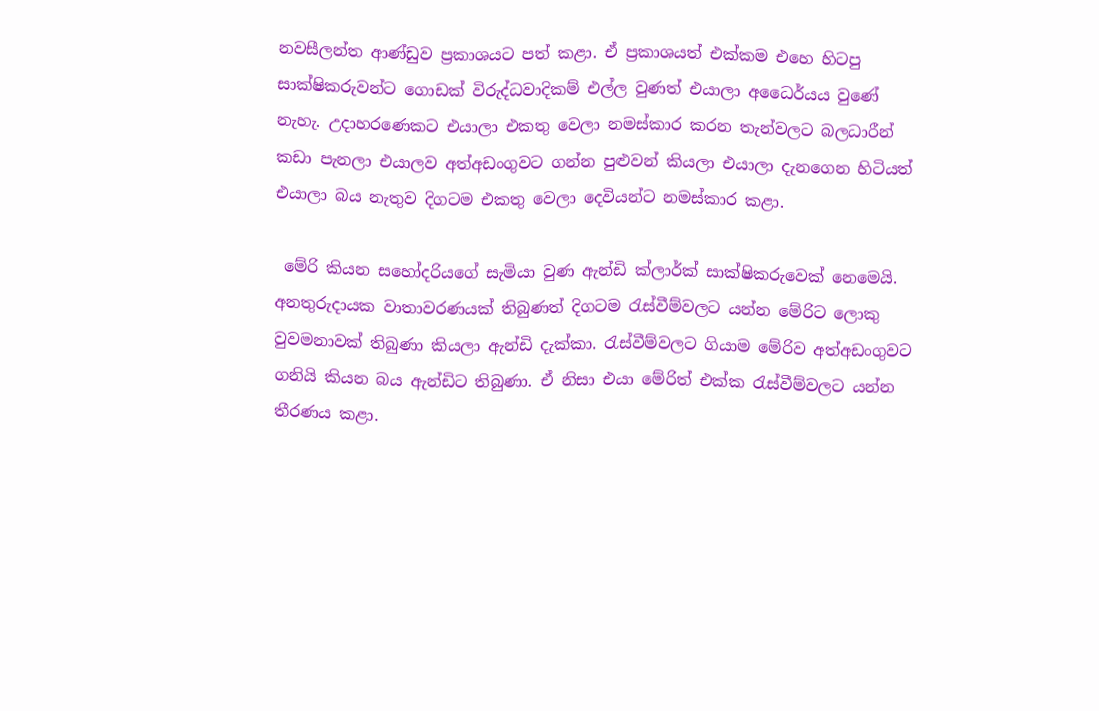නවසීලන්ත ආණ්ඩුව ප්‍රකාශයට පත් කළා. ඒ ප්‍රකාශයත් එක්කම එහෙ හිටපු සාක්ෂිකරුවන්ට ගොඩක් විරුද්ධවාදිකම් එල්ල වුණත් එයාලා අධෛර්යය වුණේ නැහැ. උදාහරණෙකට එයාලා එකතු වෙලා නමස්කාර කරන තැන්වලට බලධාරීන් කඩා පැනලා එයාලව අත්අඩංගුවට ගන්න පුළුවන් කියලා එයාලා දැනගෙන හිටියත් එයාලා බය නැතුව දිගටම එකතු වෙලා දෙවියන්ට නමස්කාර කළා.

 මේරි කියන සහෝදරියගේ සැමියා වුණ ඇන්ඩි ක්ලාර්ක් සාක්ෂිකරුවෙක් නෙමෙයි. අනතුරුදායක වාතාවරණයක් තිබුණත් දිගටම රැස්වීම්වලට යන්න මේරිට ලොකු වුවමනාවක් තිබුණා කියලා ඇන්ඩි දැක්කා. රැස්වීම්වලට ගියාම මේරිව අත්අඩංගුවට ගනියි කියන බය ඇන්ඩිට තිබුණා. ඒ නිසා එයා මේරිත් එක්ක රැස්වීම්වලට යන්න තීරණය කළා.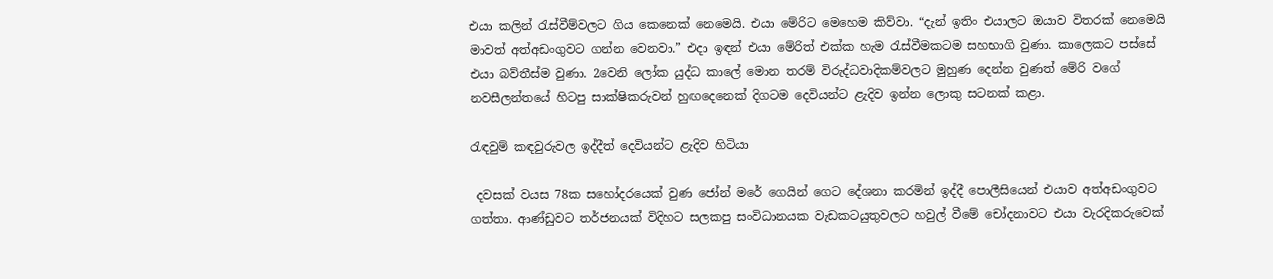එයා කලින් රැස්වීම්වලට ගිය කෙනෙක් නෙමෙයි. එයා මේරිට මෙහෙම කිව්වා. “දැන් ඉතිං එයාලට ඔයාව විතරක් නෙමෙයි මාවත් අත්අඩංගුවට ගන්න වෙනවා.” එදා ඉඳන් එයා මේරිත් එක්ක හැම රැස්වීමකටම සහභාගි වුණා. කාලෙකට පස්සේ එයා බව්තීස්ම වුණා. 2වෙනි ලෝක යුද්ධ කාලේ මොන තරම් විරුද්ධවාදිකම්වලට මුහුණ දෙන්න වුණත් මේරි වගේ නවසීලන්තයේ හිටපු සාක්ෂිකරුවන් හුඟදෙනෙක් දිගටම දෙවියන්ට ළැදිව ඉන්න ලොකු සටනක් කළා.

රැඳවුම් කඳවුරුවල ඉද්දීත් දෙවියන්ට ළැදිව හිටියා

 දවසක් වයස 78ක සහෝදරයෙක් වුණ ජෝන් මරේ ගෙයින් ගෙට දේශනා කරමින් ඉද්දී පොලීසියෙන් එයාව අත්අඩංගුවට ගත්තා. ආණ්ඩුවට තර්ජනයක් විදිහට සලකපු සංවිධානයක වැඩකටයුතුවලට හවුල් වීමේ චෝදනාවට එයා වැරදිකරුවෙක්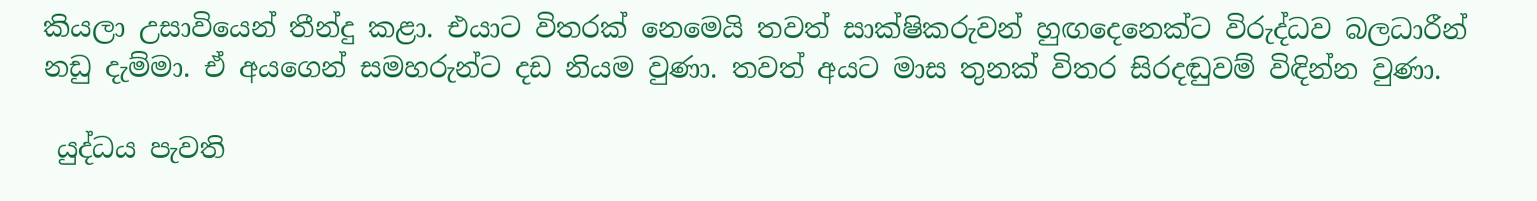කියලා උසාවියෙන් තීන්දු කළා. එයාට විතරක් නෙමෙයි තවත් සාක්ෂිකරුවන් හුඟදෙනෙක්ට විරුද්ධව බලධාරීන් නඩු දැම්මා. ඒ අයගෙන් සමහරුන්ට දඩ නියම වුණා. තවත් අයට මාස තුනක් විතර සිරදඬුවම් විඳින්න වුණා.

 යුද්ධය පැවති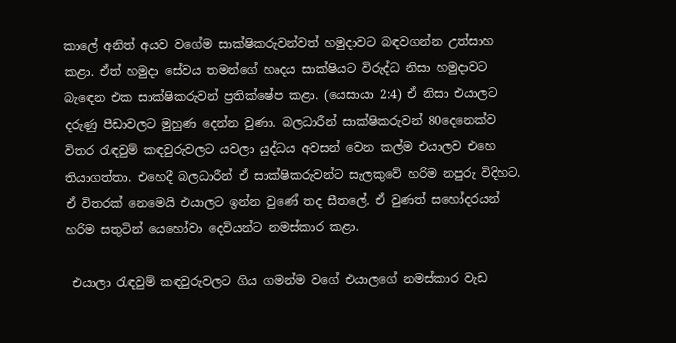කාලේ අනිත් අයව වගේම සාක්ෂිකරුවන්වත් හමුදාවට බඳවගන්න උත්සාහ කළා. ඒත් හමුදා සේවය තමන්ගේ හෘදය සාක්ෂියට විරුද්ධ නිසා හමුදාවට බැඳෙන එක සාක්ෂිකරුවන් ප්‍රතික්ෂේප කළා. (යෙසායා 2:4) ඒ නිසා එයාලට දරුණු පීඩාවලට මුහුණ දෙන්න වුණා. බලධාරීන් සාක්ෂිකරුවන් 80දෙනෙක්ව විතර රැඳවුම් කඳවුරුවලට යවලා යුද්ධය අවසන් වෙන කල්ම එයාලව එහෙ තියාගත්තා. එහෙදී බලධාරීන් ඒ සාක්ෂිකරුවන්ට සැලකුවේ හරිම නපුරු විදිහට. ඒ විතරක් නෙමෙයි එයාලට ඉන්න වුණේ තද සීතලේ. ඒ වුණත් සහෝදරයන් හරිම සතුටින් යෙහෝවා දෙවියන්ට නමස්කාර කළා.

 එයාලා රැඳවුම් කඳවුරුවලට ගිය ගමන්ම වගේ එයාලගේ නමස්කාර වැඩ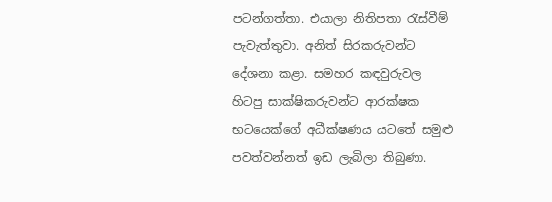පටන්ගත්තා. එයාලා නිතිපතා රැස්වීම් පැවැත්තුවා. අනිත් සිරකරුවන්ට දේශනා කළා. සමහර කඳවුරුවල හිටපු සාක්ෂිකරුවන්ට ආරක්ෂක භටයෙක්ගේ අධීක්ෂණය යටතේ සමුළු පවත්වන්නත් ඉඩ ලැබිලා තිබුණා.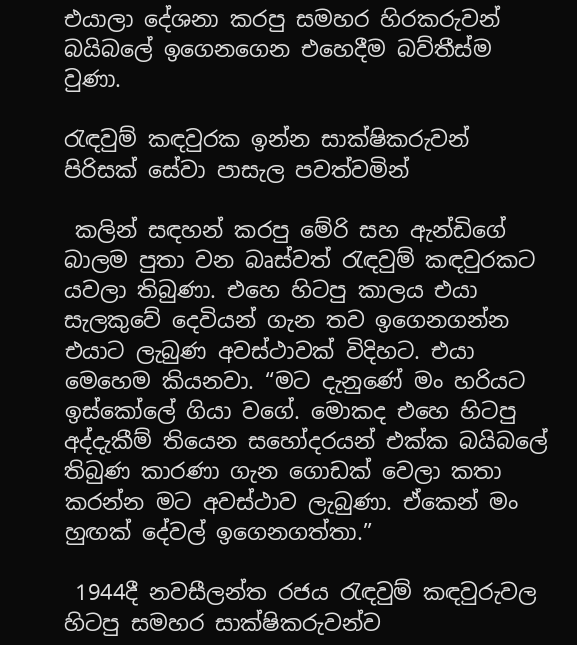එයාලා දේශනා කරපු සමහර හිරකරුවන් බයිබලේ ඉගෙනගෙන එහෙදීම බව්තීස්ම වුණා.

රැඳවුම් කඳවුරක ඉන්න සාක්ෂිකරුවන් පිරිසක් සේවා පාසැල පවත්වමින්

 කලින් සඳහන් කරපු මේරි සහ ඇන්ඩිගේ බාලම පුතා වන බෘස්වත් රැඳවුම් කඳවුරකට යවලා තිබුණා. එහෙ හිටපු කාලය එයා සැලකුවේ දෙවියන් ගැන තව ඉගෙනගන්න එයාට ලැබුණ අවස්ථාවක් විදිහට. එයා මෙහෙම කියනවා. “මට දැනුණේ මං හරියට ඉස්කෝලේ ගියා වගේ. මොකද එහෙ හිටපු අද්දැකීම් තියෙන සහෝදරයන් එක්ක බයිබලේ තිබුණ කාරණා ගැන ගොඩක් වෙලා කතා කරන්න මට අවස්ථාව ලැබුණා. ඒකෙන් මං හුඟක් දේවල් ඉගෙනගත්තා.”

 1944දී නවසීලන්ත රජය රැඳවුම් කඳවුරුවල හිටපු සමහර සාක්ෂිකරුවන්ව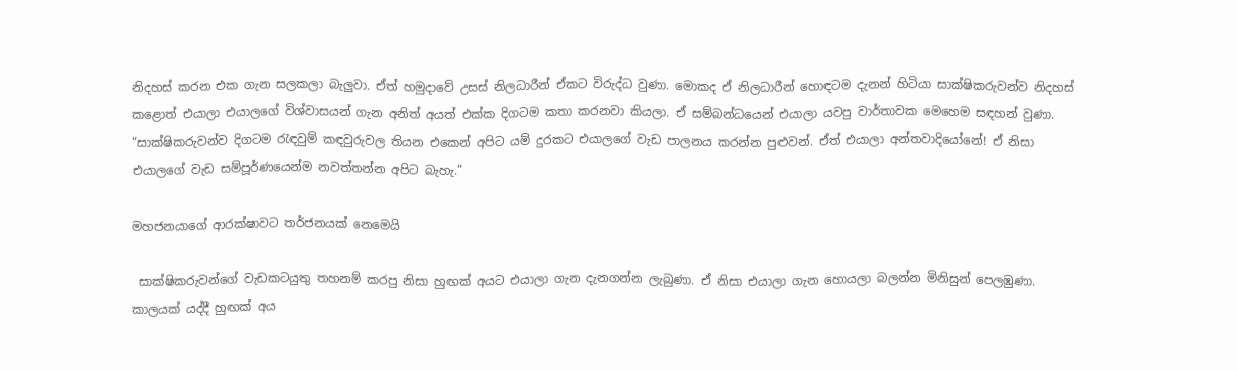නිදහස් කරන එක ගැන සලකලා බැලුවා. ඒත් හමුදාවේ උසස් නිලධාරීන් ඒකට විරුද්ධ වුණා. මොකද ඒ නිලධාරීන් හොඳටම දැනන් හිටියා සාක්ෂිකරුවන්ව නිදහස් කළොත් එයාලා එයාලගේ විශ්වාසයන් ගැන අනිත් අයත් එක්ක දිගටම කතා කරනවා කියලා. ඒ සම්බන්ධයෙන් එයාලා යවපු වාර්තාවක මෙහෙම සඳහන් වුණා. “සාක්ෂිකරුවන්ව දිගටම රැඳවුම් කඳවුරුවල තියන එකෙන් අපිට යම් දුරකට එයාලගේ වැඩ පාලනය කරන්න පුළුවන්. ඒත් එයාලා අන්තවාදියෝනේ! ඒ නිසා එයාලගේ වැඩ සම්පූර්ණයෙන්ම නවත්තන්න අපිට බැහැ.”

මහජනයාගේ ආරක්ෂාවට තර්ජනයක් නෙමෙයි

 සාක්ෂිකරුවන්ගේ වැඩකටයුතු තහනම් කරපු නිසා හුඟක් අයට එයාලා ගැන දැනගන්න ලැබුණා. ඒ නිසා එයාලා ගැන හොයලා බලන්න මිනිසුන් පෙලඹුණා. කාලයක් යද්දී හුඟක් අය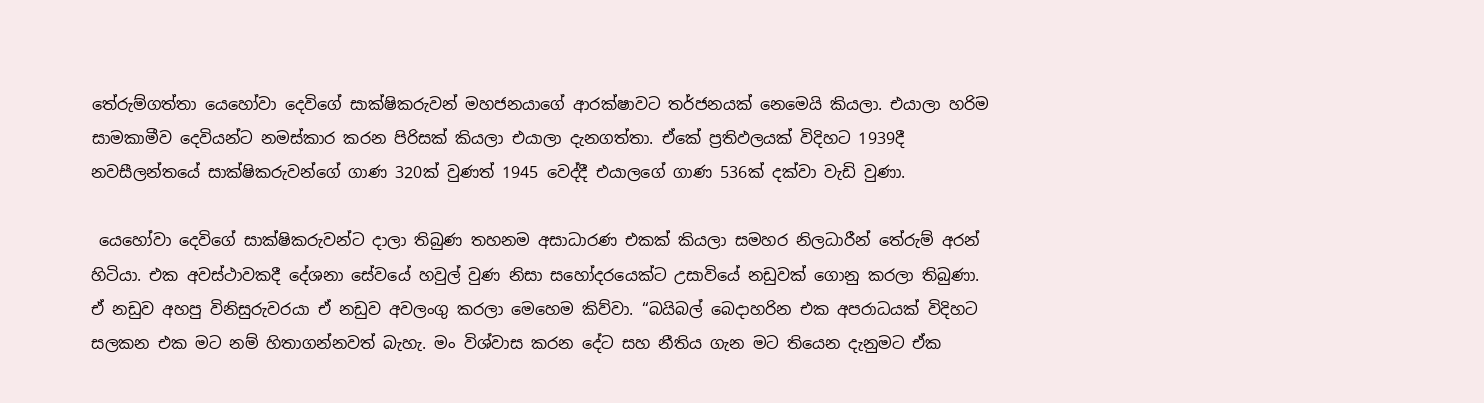තේරුම්ගත්තා යෙහෝවා දෙවිගේ සාක්ෂිකරුවන් මහජනයාගේ ආරක්ෂාවට තර්ජනයක් නෙමෙයි කියලා. එයාලා හරිම සාමකාමීව දෙවියන්ට නමස්කාර කරන පිරිසක් කියලා එයාලා දැනගත්තා. ඒකේ ප්‍රතිඵලයක් විදිහට 1939දී නවසීලන්තයේ සාක්ෂිකරුවන්ගේ ගාණ 320ක් වුණත් 1945 වෙද්දී එයාලගේ ගාණ 536ක් දක්වා වැඩි වුණා.

 යෙහෝවා දෙවිගේ සාක්ෂිකරුවන්ට දාලා තිබුණ තහනම අසාධාරණ එකක් කියලා සමහර නිලධාරීන් තේරුම් අරන් හිටියා. එක අවස්ථාවකදී දේශනා සේවයේ හවුල් වුණ නිසා සහෝදරයෙක්ට උසාවියේ නඩුවක් ගොනු කරලා තිබුණා. ඒ නඩුව අහපු විනිසුරුවරයා ඒ නඩුව අවලංගු කරලා මෙහෙම කිව්වා. “බයිබල් බෙදාහරින එක අපරාධයක් විදිහට සලකන එක මට නම් හිතාගන්නවත් බැහැ. මං විශ්වාස කරන දේට සහ නීතිය ගැන මට තියෙන දැනුමට ඒක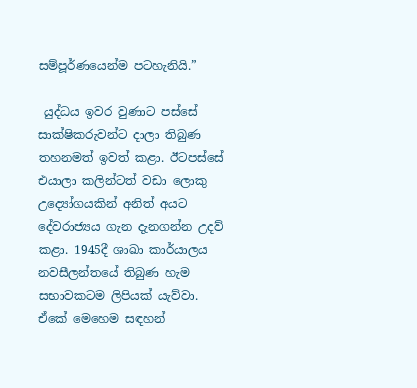සම්පූර්ණයෙන්ම පටහැනියි.”

 යුද්ධය ඉවර වුණාට පස්සේ සාක්ෂිකරුවන්ට දාලා තිබුණ තහනමත් ඉවත් කළා. ඊටපස්සේ එයාලා කලින්ටත් වඩා ලොකු උද්‍යෝගයකින් අනිත් අයට දේවරාජ්‍යය ගැන දැනගන්න උදව් කළා. 1945දී ශාඛා කාර්යාලය නවසීලන්තයේ තිබුණ හැම සභාවකටම ලිපියක් යැව්වා. ඒකේ මෙහෙම සඳහන්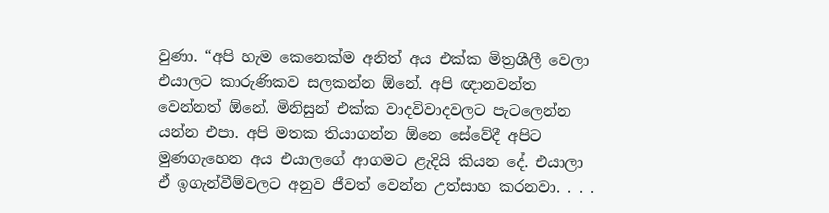වුණා. “අපි හැම කෙනෙක්ම අනිත් අය එක්ක මිත්‍රශීලී වෙලා එයාලට කාරුණිකව සලකන්න ඕනේ. අපි ඥානවන්ත වෙන්නත් ඕනේ. මිනිසුන් එක්ක වාදවිවාදවලට පැටලෙන්න යන්න එපා. අපි මතක තියාගන්න ඕනෙ සේවේදී අපිට මුණගැහෙන අය එයාලගේ ආගමට ළැදියි කියන දේ. එයාලා ඒ ඉගැන්වීම්වලට අනුව ජීවත් වෙන්න උත්සාහ කරනවා. . . .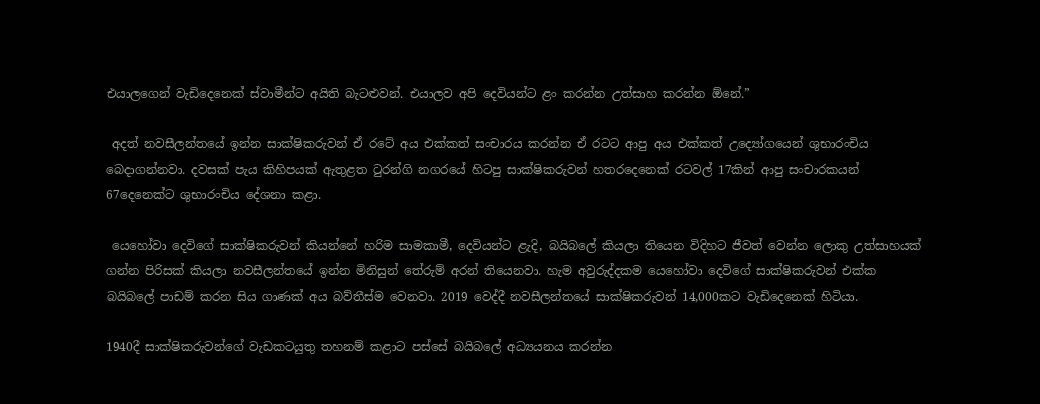එයාලගෙන් වැඩිදෙනෙක් ස්වාමීන්ට අයිති බැටළුවන්. එයාලව අපි දෙවියන්ට ළං කරන්න උත්සාහ කරන්න ඕනේ.”

 අදත් නවසීලන්තයේ ඉන්න සාක්ෂිකරුවන් ඒ රටේ අය එක්කත් සංචාරය කරන්න ඒ රටට ආපු අය එක්කත් උද්‍යෝගයෙන් ශුභාරංචිය බෙදාගන්නවා. දවසක් පැය කිහිපයක් ඇතුළත ටුරන්ගි නගරයේ හිටපු සාක්ෂිකරුවන් හතරදෙනෙක් රටවල් 17කින් ආපු සංචාරකයන් 67දෙනෙක්ට ශුභාරංචිය දේශනා කළා.

 යෙහෝවා දෙවිගේ සාක්ෂිකරුවන් කියන්නේ හරිම සාමකාමී, දෙවියන්ට ළැදි, බයිබලේ කියලා තියෙන විදිහට ජීවත් වෙන්න ලොකු උත්සාහයක් ගන්න පිරිසක් කියලා නවසීලන්තයේ ඉන්න මිනිසුන් තේරුම් අරන් තියෙනවා. හැම අවුරුද්දකම යෙහෝවා දෙවිගේ සාක්ෂිකරුවන් එක්ක බයිබලේ පාඩම් කරන සිය ගාණක් අය බව්තීස්ම වෙනවා. 2019 වෙද්දී නවසීලන්තයේ සාක්ෂිකරුවන් 14,000කට වැඩිදෙනෙක් හිටියා.

1940දී සාක්ෂිකරුවන්ගේ වැඩකටයුතු තහනම් කළාට පස්සේ බයිබලේ අධ්‍යයනය කරන්න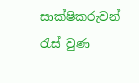සාක්ෂිකරුවන් රැස් වුණ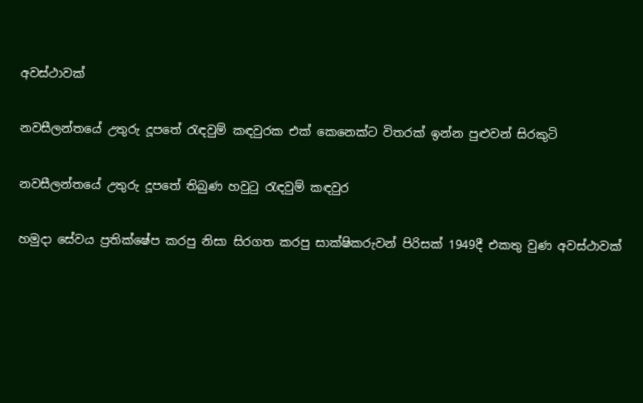අවස්ථාවක්

නවසීලන්තයේ උතුරු දූපතේ රැඳවුම් කඳවුරක එක් කෙනෙක්ට විතරක් ඉන්න පුළුවන් සිරකුටි

නවසීලන්තයේ උතුරු දූපතේ තිබුණ හවුටු රැඳවුම් කඳවුර

හමුදා සේවය ප්‍රතික්ෂේප කරපු නිසා සිරගත කරපු සාක්ෂිකරුවන් පිරිසක් 1949දී එකතු වුණ අවස්ථාවක්